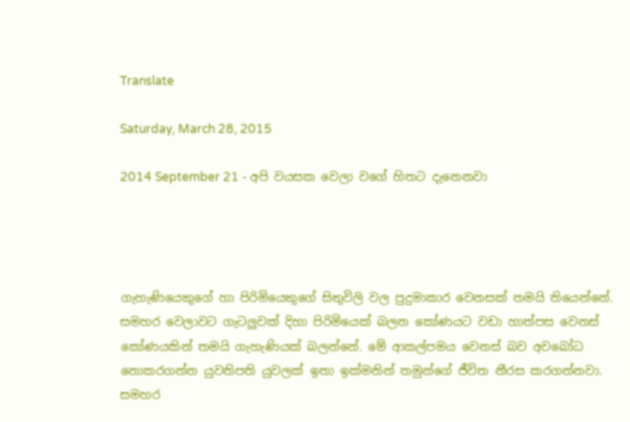Translate

Saturday, March 28, 2015

2014 September 21 - අපි වයසක වෙලා වගේ හිතට දැනෙනවා




ගැහැණියෙකුගේ හා පිරිමියෙකුගේ සිතුවිලි වල පුදුමාකාර වෙනසක් තමයි තියෙන්නේ. සමහර වෙලාවට ගැටලුවක් දිහා පිරිමියෙක් බලන කෝණයට වඩා හාත්පස වෙනස් කෝණයකින් තමයි ගැහැණියක් බලන්නේ. මේ ආකල්පමය වෙනස් බව අවබෝධ නොකරගන්න යුවතිපති යුවලක් ඉතා ඉක්මනින් තමුන්ගේ ජීවිත නීරස කරගන්නවා. සමහර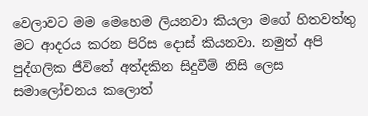වෙලාවට මම මෙහෙම ලියනවා කියලා මගේ හිතවත්තු මට ආදරය කරන පිරිස දොස් කියනවා. නමුත් අපි පුද්ගලික ජීවිතේ අත්දකින සිදුවීම් නිසි ලෙස සමාලෝචනය කලොත්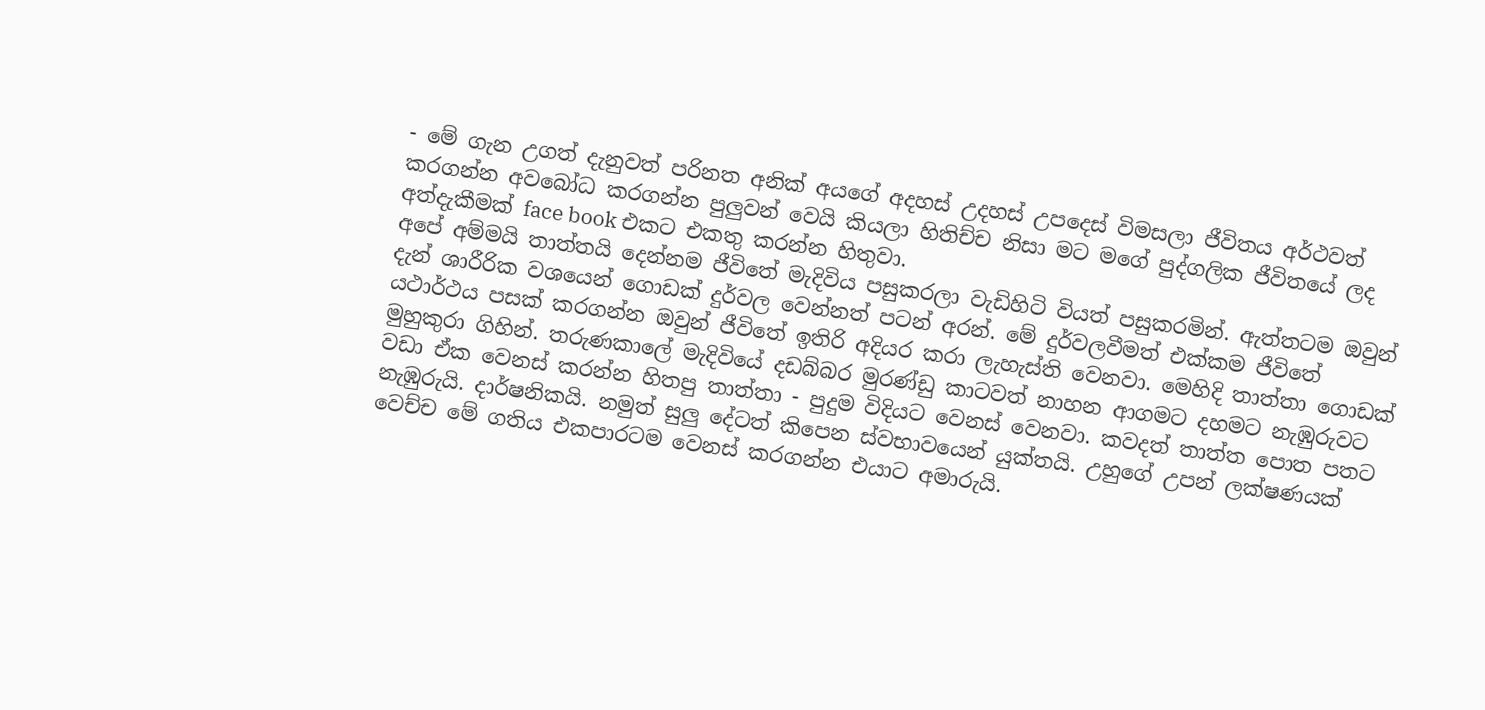- මේ ගැන උගත් දැනුවත් පරිනත අනික් අයගේ අදහස් උදහස් උපදෙස් විමසලා ජීවිතය අර්ථවත් කරගන්න අවබෝධ කරගන්න පුලුවන් වෙයි කියලා හිතිච්ච නිසා මට මගේ පුද්ගලික ජීවිතයේ ලද අත්දැකීමක් face book එකට එකතු කරන්න හිතුවා.
අපේ අම්මයි තාත්තයි දෙන්නම ජීවිතේ මැදිවිය පසුකරලා වැඩිහිටි වියත් පසුකරමින්. ඇත්තටම ඔවුන් දැන් ශාරීරික වශයෙන් ගොඩක් දුර්වල වෙන්නත් පටන් අරන්. මේ දුර්වලවීමත් එක්කම ජීවිතේ යථාර්ථය පසක් කරගන්න ඔවුන් ජීවිතේ ඉතිරි අදියර කරා ලැහැස්ති වෙනවා. මෙහිදි තාත්තා ගොඩක් මුහුකුරා ගිහින්. තරුණකාලේ මැදිවියේ දඩබ්බර මුරණ්ඩු කාටවත් නාහන ආගමට දහමට නැඹුරුවට වඩා ඒක වෙනස් කරන්න හිතපු තාත්තා - පුදුම විදියට වෙනස් වෙනවා. කවදත් තාත්ත පොත පතට නැඹුරුයි. දාර්ෂනිකයි. නමුත් සුලු දේටත් කිපෙන ස්වභාවයෙන් යුක්තයි. උහුගේ උපන් ලක්ෂණයක් වෙච්ච මේ ගතිය එකපාරටම වෙනස් කරගන්න එයාට අමාරුයි.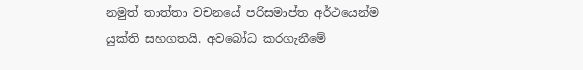නමුත් තාත්තා වචනයේ පරිසමාප්ත අර්ථයෙන්ම යුක්ති සහගතයි. අවබෝධ කරගැනීමේ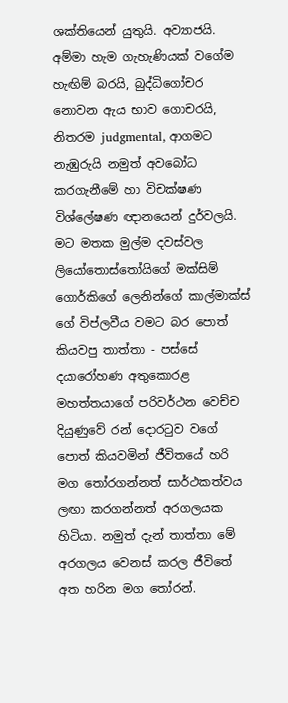ශක්තියෙන් යුතුයි. අව්‍යාජයි.
අම්මා හැම ගැහැණියක් වගේම හැඟිම් බරයි, බුද්ධිගෝචර නොවන ඇය භාව ගොචරයි, නිතරම judgmental, ආගමට නැඹුරුයි නමුත් අවබෝධ කරගැනීමේ හා විචක්ෂණ විශ්ලේෂණ ඥානයෙන් දුර්වලයි. මට මතක මුල්ම දවස්වල ලියෝතොස්තෝයිගේ මක්සිම් ගොර්කිගේ ලෙනින්ගේ කාල්මාක්ස් ගේ විප්ලවීය වමට බර පොත් කියවපු තාත්තා - පස්සේ දයාරෝහණ අතුකොරළ මහත්තයාගේ පරිවර්ථන වෙච්ච දියුණුවේ රන් දොරටුව වගේ පොත් කියවමින් ජීවිතයේ හරි මග තෝරගන්නත් සාර්ථකත්වය ලඟා කරගන්නත් අරගලයක හිටියා. නමුත් දැන් තාත්තා මේ අරගලය වෙනස් කරල ජීවිතේ අත හරින මග තෝරන්.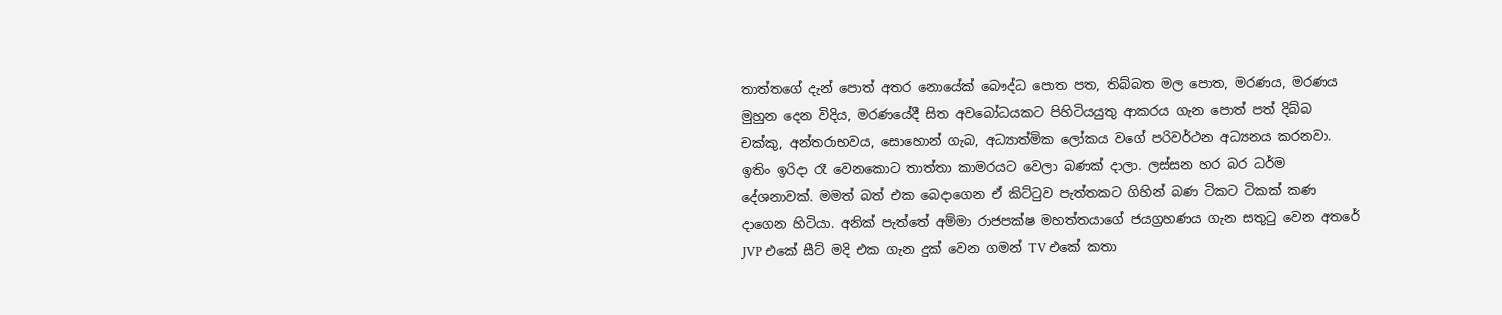තාත්තගේ දැන් පොත් අතර නොයේක් බෞද්ධ පොත පත, තිබ්බත මල පොත, මරණය, මරණය මුහුන දෙන විදිය, මරණයේදී සිත අවබෝධයකට පිහිටියයුතු ආකරය ගැන පොත් පත් දිබ්බ චක්කු, අන්තරාභවය, සොහොන් ගැබ, අධ්‍යාත්මික ලෝකය වගේ පරිවර්ථන අධ්‍යනය කරනවා.
ඉතිං ඉරිදා රෑ වෙනකොට තාත්තා කාමරයට වෙලා බණක් දාලා. ලස්සන හර බර ධර්ම දේශනාවක්. මමත් බත් එක බෙදාගෙන ඒ කිට්ටුව පැත්තකට ගිහින් බණ ටිකට ටිකක් කණ දාගෙන හිටියා. අනික් පැත්තේ අම්මා රාජපක්ෂ මහත්තයාගේ ජයග්‍රහණය ගැන සතුටු වෙන අතරේ JVP එකේ සීට් මදි එක ගැන දුක් වෙන ගමන් TV එකේ කතා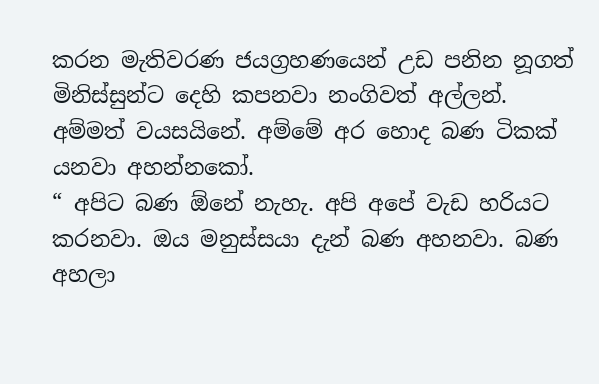කරන මැතිවරණ ජයග්‍රහණයෙන් උඩ පනින නූගත් මිනිස්සුන්ට දෙහි කපනවා නංගිවත් අල්ලන්. අම්මත් වයසයිනේ. අම්මේ අර හොද බණ ටිකක් යනවා අහන්නකෝ.
“ අපිට බණ ඕනේ නැහැ. අපි අපේ වැඩ හරියට කරනවා. ඔය මනුස්සයා දැන් බණ අහනවා. බණ අහලා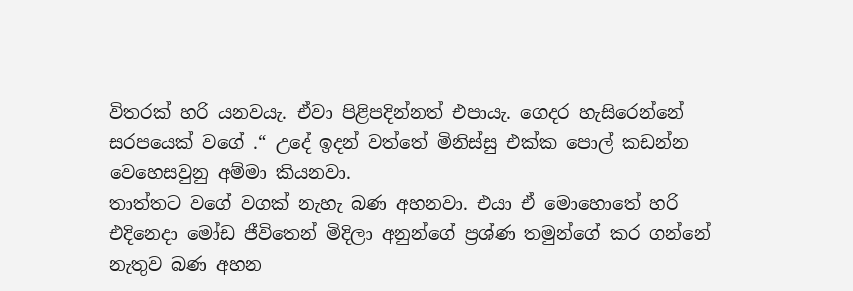විතරක් හරි යනවයැ. ඒවා පිළිපදින්නත් එපායැ. ගෙදර හැසිරෙන්නේ සරපයෙක් වගේ .“ උදේ ඉදන් වත්තේ මිනිස්සු එක්ක පොල් කඩන්න වෙහෙසවුනු අම්මා කියනවා.
තාත්තට වගේ වගක් නැහැ බණ අහනවා. එයා ඒ මොහොතේ හරි එදිනෙදා මෝඩ ජීවිතෙන් මිදිලා අනුන්ගේ ප්‍රශ්ණ තමුන්ගේ කර ගන්නේ නැතුව බණ අහන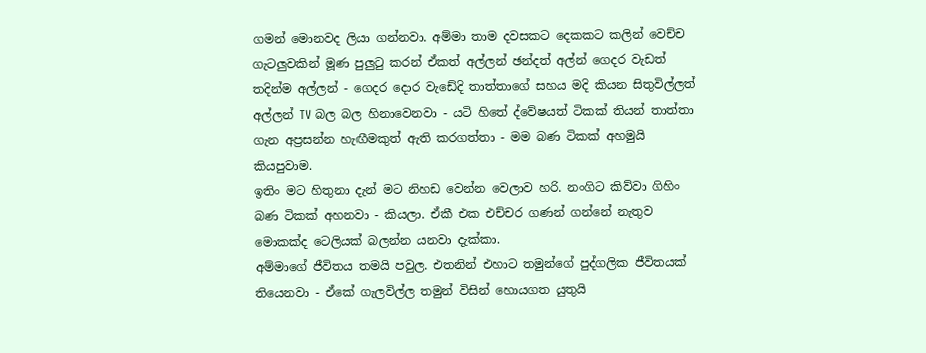ගමන් මොනවද ලියා ගන්නවා. අම්මා තාම දවසකට දෙකකට කලින් වෙච්ච ගැටලුවකින් මූණ පුලුටු කරන් ඒකත් අල්ලන් ඡන්දත් අල්න් ගෙදර වැඩත් තදින්ම අල්ලන් - ගෙදර දොර වැඩේදි තාත්තාගේ සහය මදි කියන සිතුවිල්ලත් අල්ලන් TV බල බල හිනාවෙනවා - යටි හිතේ ද්වේෂයත් ටිකක් තියන් තාත්තා ගැන අප්‍රසන්න හැඟීමකුත් ඇති කරගත්තා - මම බණ ටිකක් අහමුයි කියපුවාම.
ඉතිං මට හිතුනා දැන් මට නිහඩ වෙන්න වෙලාව හරි. නංගිට කිව්වා ගිහිං බණ ටිකක් අහනවා - කියලා. ඒකී එක එච්චර ගණන් ගන්නේ නැතුව මොකක්ද ටෙලියක් බලන්න යනවා දැක්කා.
අම්මාගේ ජීවිතය තමයි පවුල. එතනින් එහාට තමුන්ගේ පුද්ගලික ජීවිතයක් තියෙනවා - ඒකේ ගැලවිල්ල තමුන් විසින් හොයගත යුතුයි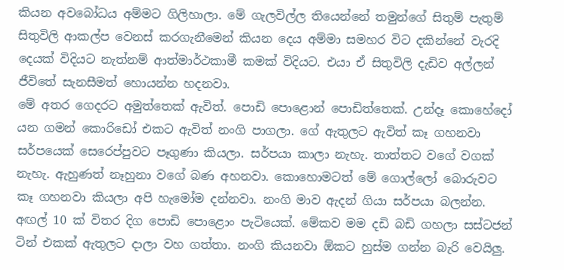කියන අවබෝධය අම්මට ගිලිහාලා. මේ ගැලවිල්ල තියෙන්නේ තමුන්ගේ සිතුම් පැතුම් සිතුවිලි ආකල්ප වෙනස් කරගැනීමෙන් කියන දෙය අම්මා සමහර විට දකින්නේ වැරදි දෙයක් විදියට නැත්නම් ආත්මාර්ථකාමී කමක් විදියට. එයා ඒ සිතුවිලි දැඩිව අල්ලන් ජීවිතේ සැනසීමත් හොයන්න හදනවා.
මේ අතර ගෙදරට අමුත්තෙක් ඇවිත්. පොඩි පොළොන් පොඩිත්තෙක්. උන්දෑ කොහේදෝ යන ගමන් කොරිඩෝ එකට ඇවිත් නංගි පාගලා. ගේ ඇතුලට ඇවිත් කෑ ගහනවා සර්පයෙක් සෙරෙප්පුවට පෑගුණා කියලා. සර්පයා කාලා නැහැ. තාත්තට වගේ වගක් නැහැ. ඇහුණත් නෑහුනා වගේ බණ අහනවා. කොහොමටත් මේ ගොල්ලෝ බොරුවට කෑ ගහනවා කියලා අපි හැමෝම දන්නවා. නංගි මාව ඇදන් ගියා සර්පයා බලන්න. අඟල් 10 ක් විතර දිග පොඩි පොළොං පැටියෙක්. මේකව මම දඩි බඩි ගහලා සස්ටජන් ටින් එකක් ඇතුලට දාලා වහ ගත්තා. නංගි කියනවා ඕකට හුස්ම ගන්න බැරි වෙයිලු.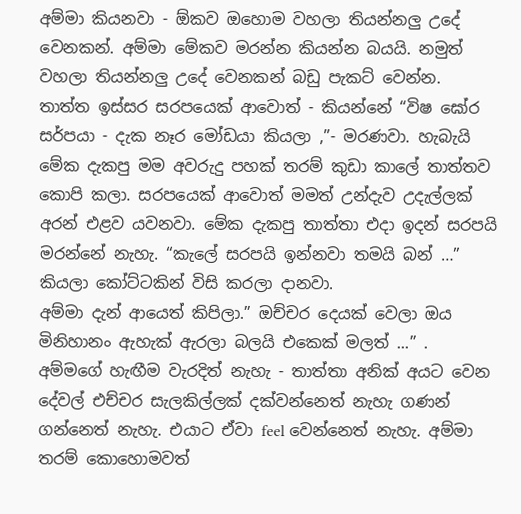අම්මා කියනවා - ඕකව ඔහොම වහලා තියන්නලු උදේ වෙනකන්. අම්මා මේකව මරන්න කියන්න බයයි. නමුත් වහලා තියන්නලු උදේ වෙනකන් බඩු පැකට් වෙන්න. තාත්ත ඉස්සර සරපයෙක් ආවොත් - කියන්නේ “විෂ ඝෝර සර්පයා - දැක නෑර මෝඩයා කියලා ,”- මරණවා. හැබැයි මේක දැකපු මම අවරුදු පහක් තරම් කුඩා කාලේ තාත්තව කොපි කලා. සරපයෙක් ආවොත් මමත් උන්දැව උදැල්ලක් අරන් එළව යවනවා. මේක දැකපු තාත්තා එදා ඉදන් සරපයි මරන්නේ නැහැ. “කැලේ සරපයි ඉන්නවා තමයි බන් …” කියලා කෝට්ටකින් විසි කරලා දානවා.
අම්මා දැන් ආයෙත් කිපිලා.” ඔච්චර දෙයක් වෙලා ඔය මිනිහානං ඇහැක් ඇරලා බලයි එකෙක් මලත් ...” . අම්මගේ හැඟීම වැරදිත් නැහැ - තාත්තා අනික් අයට වෙන දේවල් එච්චර සැලකිල්ලක් දක්වන්නෙත් නැහැ ගණන් ගන්නෙත් නැහැ. එයාට ඒවා feel වෙන්නෙත් නැහැ. අම්මා තරම් කොහොමවත්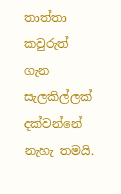තාත්තා කවුරුත් ගැන සැලකිල්ලක් දක්වන්නේ නැහැ තමයි.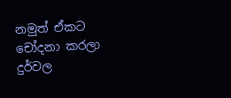නමුත් ඒකට චෝදනා කරලා දුර්වල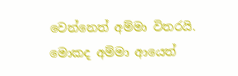වෙන්නෙත් අම්මා විතරයි. මොකද අම්මා ආයෙත්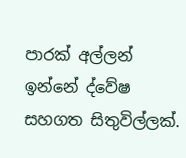පාරක් අල්ලන් ඉන්නේ ද්වේෂ සහගත සිතුවිල්ලක්.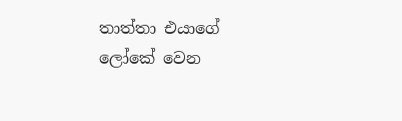තාත්තා එයාගේ ලෝකේ වෙන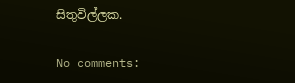සිතුවිල්ලක.

No comments: